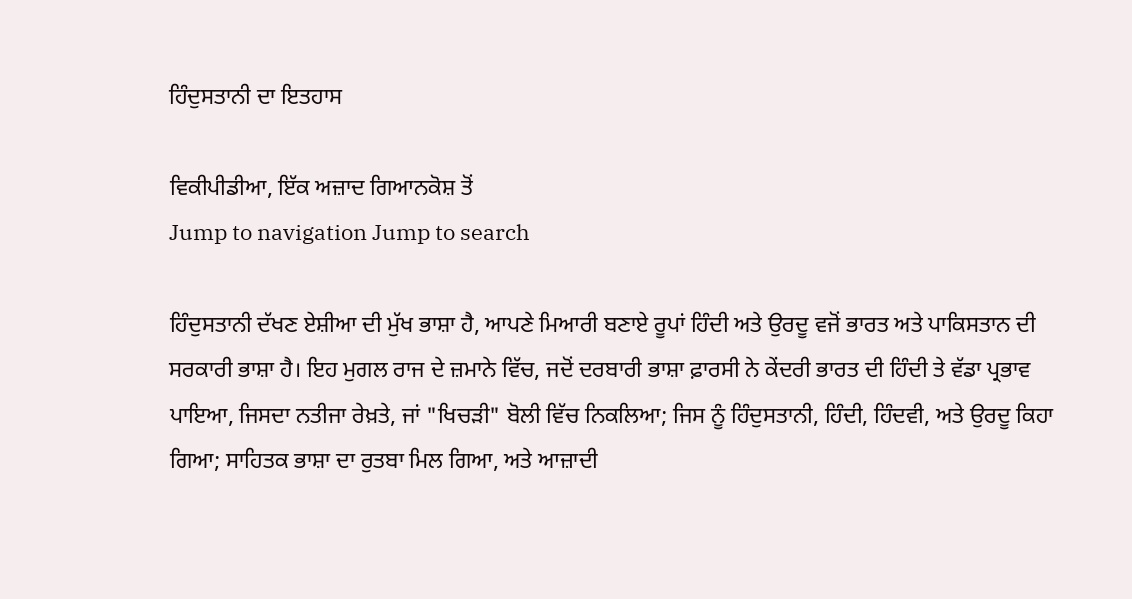ਹਿੰਦੁਸਤਾਨੀ ਦਾ ਇਤਹਾਸ

ਵਿਕੀਪੀਡੀਆ, ਇੱਕ ਅਜ਼ਾਦ ਗਿਆਨਕੋਸ਼ ਤੋਂ
Jump to navigation Jump to search

ਹਿੰਦੁਸਤਾਨੀ ਦੱਖਣ ਏਸ਼ੀਆ ਦੀ ਮੁੱਖ ਭਾਸ਼ਾ ਹੈ, ਆਪਣੇ ਮਿਆਰੀ ਬਣਾਏ ਰੂਪਾਂ ਹਿੰਦੀ ਅਤੇ ਉਰਦੂ ਵਜੋਂ ਭਾਰਤ ਅਤੇ ਪਾਕਿਸਤਾਨ ਦੀ ਸਰਕਾਰੀ ਭਾਸ਼ਾ ਹੈ। ਇਹ ਮੁਗਲ ਰਾਜ ਦੇ ਜ਼ਮਾਨੇ ਵਿੱਚ, ਜਦੋਂ ਦਰਬਾਰੀ ਭਾਸ਼ਾ ਫ਼ਾਰਸੀ ਨੇ ਕੇਂਦਰੀ ਭਾਰਤ ਦੀ ਹਿੰਦੀ ਤੇ ਵੱਡਾ ਪ੍ਰਭਾਵ ਪਾਇਆ, ਜਿਸਦਾ ਨਤੀਜਾ ਰੇਖ਼ਤੇ, ਜਾਂ "ਖਿਚੜੀ" ਬੋਲੀ ਵਿੱਚ ਨਿਕਲਿਆ; ਜਿਸ ਨੂੰ ਹਿੰਦੁਸਤਾਨੀ, ਹਿੰਦੀ, ਹਿੰਦਵੀ, ਅਤੇ ਉਰਦੂ ਕਿਹਾ ਗਿਆ; ਸਾਹਿਤਕ ਭਾਸ਼ਾ ਦਾ ਰੁਤਬਾ ਮਿਲ ਗਿਆ, ਅਤੇ ਆਜ਼ਾਦੀ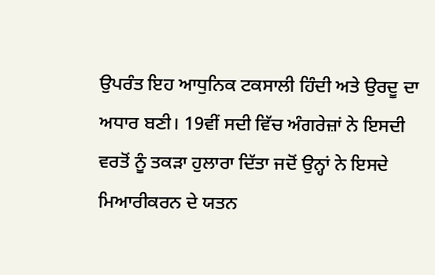ਉਪਰੰਤ ਇਹ ਆਧੁਨਿਕ ਟਕਸਾਲੀ ਹਿੰਦੀ ਅਤੇ ਉਰਦੂ ਦਾ ਅਧਾਰ ਬਣੀ। 19ਵੀਂ ਸਦੀ ਵਿੱਚ ਅੰਗਰੇਜ਼ਾਂ ਨੇ ਇਸਦੀ ਵਰਤੋਂ ਨੂੰ ਤਕੜਾ ਹੁਲਾਰਾ ਦਿੱਤਾ ਜਦੋਂ ਉਨ੍ਹਾਂ ਨੇ ਇਸਦੇ ਮਿਆਰੀਕਰਨ ਦੇ ਯਤਨ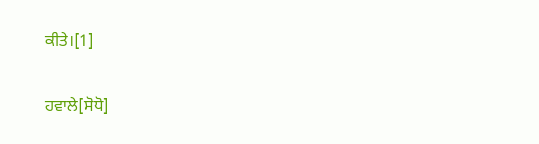ਕੀਤੇ।[1]

ਹਵਾਲੇ[ਸੋਧੋ]